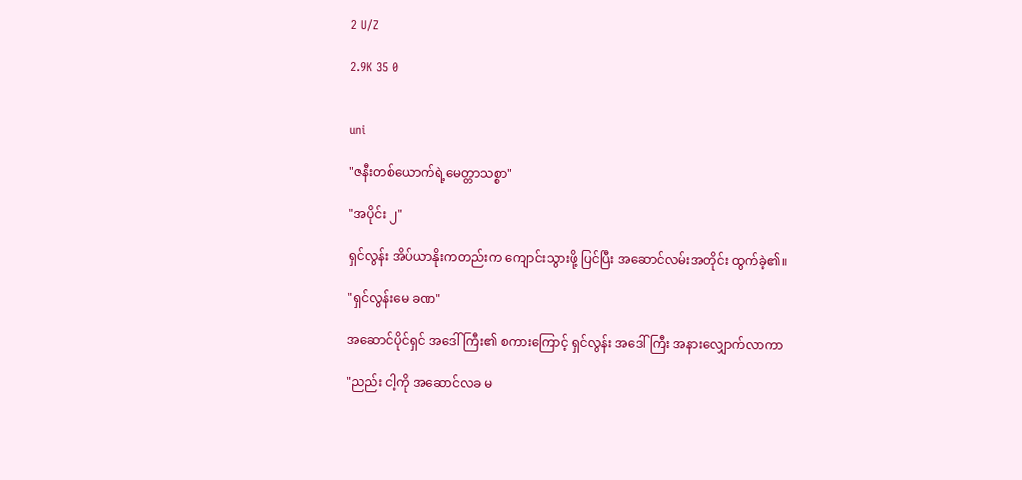2 U/Z

2.9K 35 0


uni

"ဇနီးတစ်ယောက်ရဲ့မေတ္တာသစ္စာ"

"အပိုင်း ၂"

ရှင်လွန်း အိပ်ယာနိုးကတည်းက ကျောင်းသွားဖို့ ပြင်ပြီး အဆောင်လမ်းအတိုင်း ထွက်ခဲ့၏။

"ရှင်လွန်းမေ ခဏ"

အဆောင်ပိုင်ရှင် အဒေါ်ကြီး၏ စကားကြောင့် ရှင်လွန်း အဒေါ်ကြီး အနားလျှောက်လာကာ

"ညည်း ငါ့ကို အဆောင်လခ မ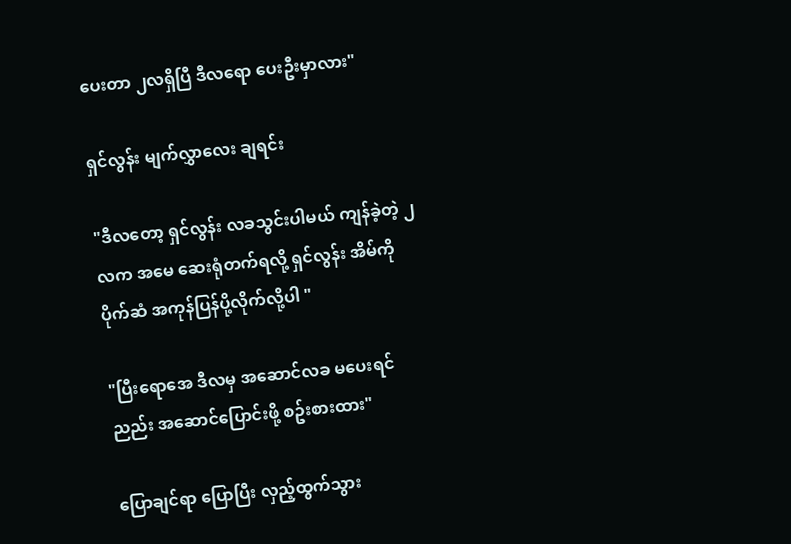ပေးတာ ၂လရှိပြီ ဒီလရော ပေးဦးမှာလား"

ရှင်လွန်း မျက်လွှာလေး ချရင်း

"ဒီလတော့ ရှင်လွန်း လခသွင်းပါမယ် ကျန်ခဲ့တဲ့ ၂လက အမေ ဆေးရုံတက်ရလို့ ရှင်လွန်း အိမ်ကို ပိုက်ဆံ အကုန်ပြန်ပို့လိုက်လို့ပါ "

"ပြီးရောအေ ဒီလမှ အဆောင်လခ မပေးရင် ညည်း အဆောင်ပြောင်းဖို့ စဥ်းစားထား"

ပြောချင်ရာ ပြောပြီး လှည့်ထွက်သွား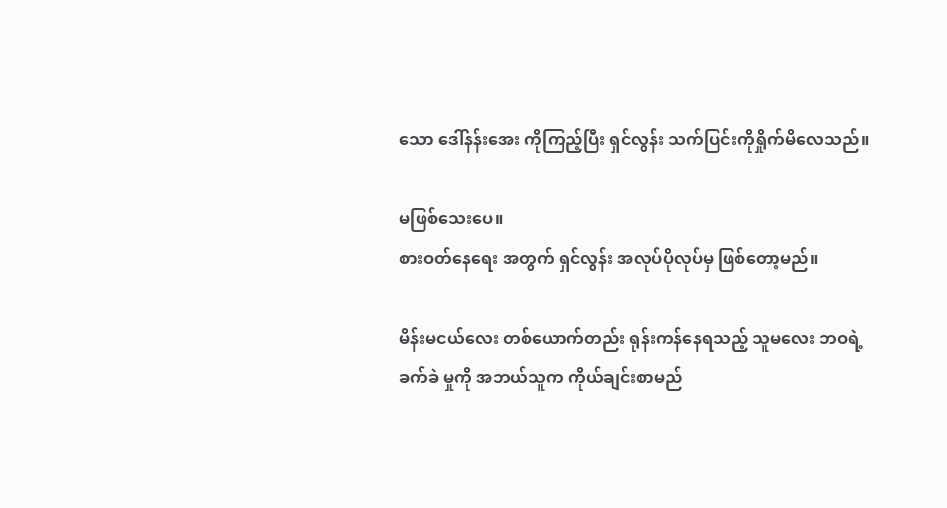သော ဒေါ်နန်းအေး ကိုကြည့်ပြီး ရှင်လွန်း သက်ပြင်းကိုရှိုက်မိလေသည်။

မဖြစ်သေးပေ။
စားဝတ်နေရေး အတွက် ရှင်လွန်း အလုပ်ပိုလုပ်မှ ဖြစ်တော့မည်။

မိန်းမငယ်လေး တစ်ယောက်တည်း ရုန်းကန်နေရသည့် သူမလေး ဘဝရဲ့ ခက်ခဲ မှုကို အဘယ်သူက ကိုယ်ချင်းစာမည်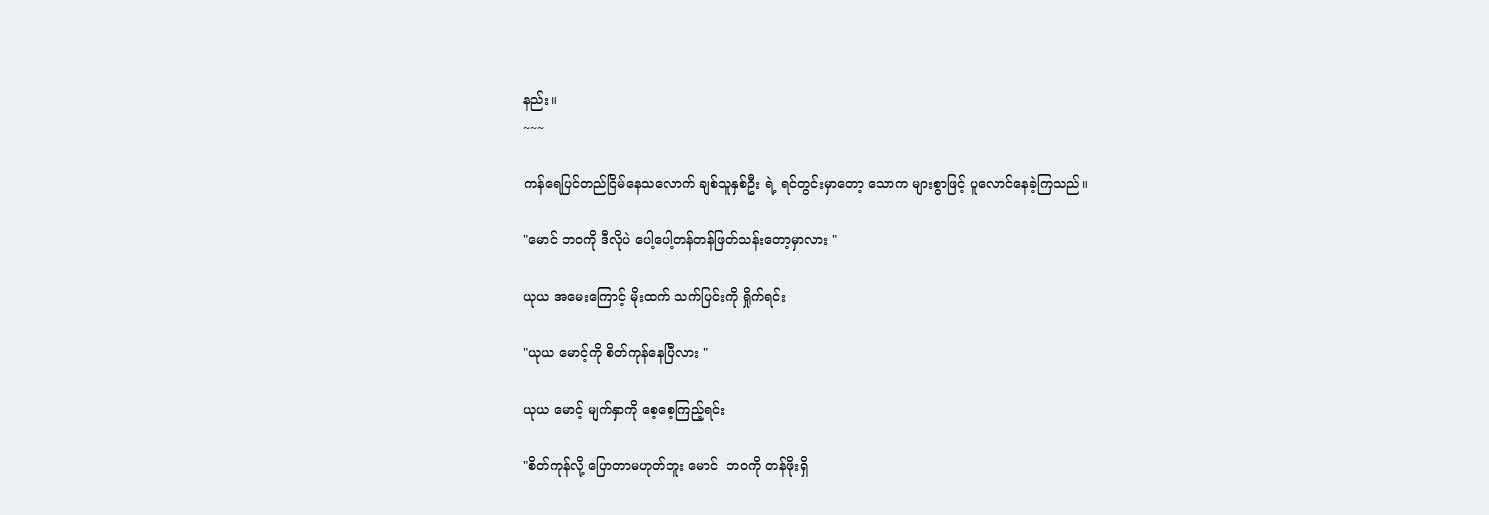နည်း။
~~~

ကန်ရေပြင်တည်ငြိမ်နေသလောက် ချစ်သူနှစ်ဦး ရဲ့ ရင်တွင်းမှာတော့ သောက များစွာဖြင့် ပူလောင်နေခဲ့ကြသည်။

"မောင် ဘဝကို ဒီလိုပဲ ပေါ့ပေါ့တန်တန်ဖြတ်သန်းတော့မှာလား "

ယုယ အမေးကြောင့် မိုးထက် သက်ပြင်းကို ရှိုက်ရင်း

"ယုယ မောင့်ကို စိတ်ကုန်နေပြီလား "

ယုယ မောင့် မျက်နှာကို စေ့စေ့ကြည့်ရင်း

"စိတ်ကုန်လို့ ပြောတာမဟုတ်ဘူး မောင်  ဘဝကို တန်ဖိုးရှိ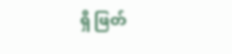ရှိ ဖြတ်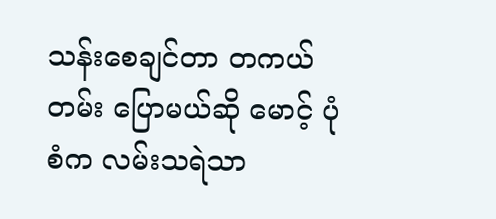သန်းစေချင်တာ တကယ်တမ်း ပြောမယ်ဆို မောင့် ပုံစံက လမ်းသရဲသာ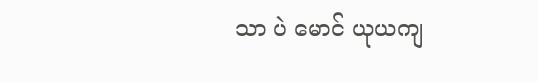သာ ပဲ မောင် ယုယကျ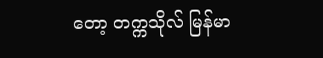တော့ တက္ကသိုလ် မြန်မာ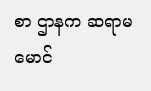စာ ဌာနက ဆရာမ မောင်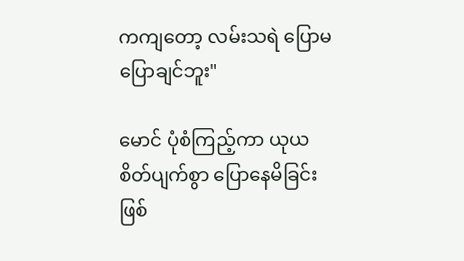ကကျတော့ လမ်းသရဲ ပြောမပြောချင်ဘူး"

မောင် ပုံစံကြည့်ကာ ယုယ စိတ်ပျက်စွာ ပြောနေမိခြင်းဖြစ်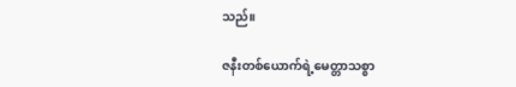သည်။

ဇနီးတစ်ယောက်ရဲ့မေတ္တာသစ္စာ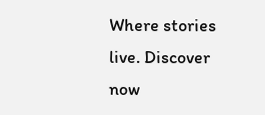Where stories live. Discover now